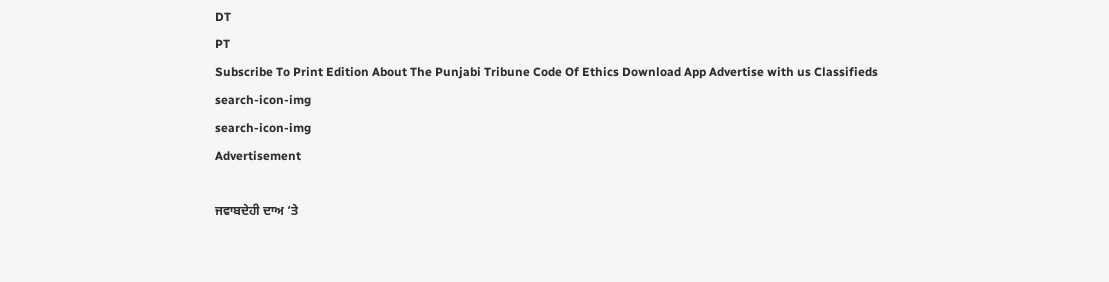DT
PT
Subscribe To Print Edition About The Punjabi Tribune Code Of Ethics Download App Advertise with us Classifieds
search-icon-img
search-icon-img
Advertisement

ਜਵਾਬਦੇਹੀ ਦਾਅ ’ਤੇ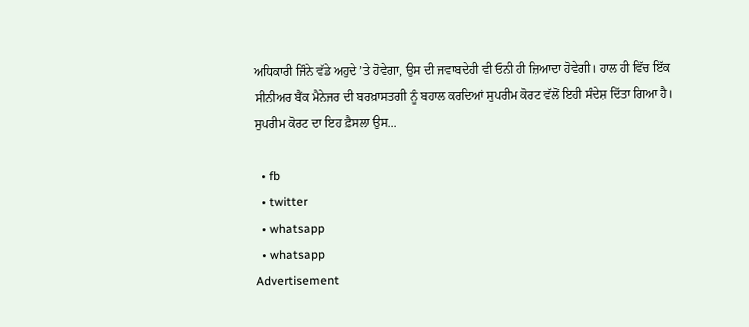ਅਧਿਕਾਰੀ ਜਿੰਨੇ ਵੱਡੇ ਅਹੁਦੇ ’ਤੇ ਹੋਵੇਗਾ, ਉਸ ਦੀ ਜਵਾਬਦੇਹੀ ਵੀ ਓਨੀ ਹੀ ਜ਼ਿਆਦਾ ਹੋਵੇਗੀ। ਹਾਲ ਹੀ ਵਿੱਚ ਇੱਕ ਸੀਨੀਅਰ ਬੈਂਕ ਮੈਨੇਜਰ ਦੀ ਬਰਖ਼ਾਸਤਗੀ ਨੂੰ ਬਹਾਲ ਕਰਦਿਆਂ ਸੁਪਰੀਮ ਕੋਰਟ ਵੱਲੋਂ ਇਹੀ ਸੰਦੇਸ਼ ਦਿੱਤਾ ਗਿਆ ਹੈ। ਸੁਪਰੀਮ ਕੋਰਟ ਦਾ ਇਹ ਫ਼ੈਸਲਾ ਉਸ...

  • fb
  • twitter
  • whatsapp
  • whatsapp
Advertisement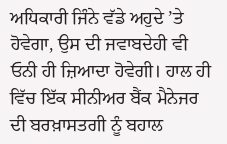ਅਧਿਕਾਰੀ ਜਿੰਨੇ ਵੱਡੇ ਅਹੁਦੇ ’ਤੇ ਹੋਵੇਗਾ, ਉਸ ਦੀ ਜਵਾਬਦੇਹੀ ਵੀ ਓਨੀ ਹੀ ਜ਼ਿਆਦਾ ਹੋਵੇਗੀ। ਹਾਲ ਹੀ ਵਿੱਚ ਇੱਕ ਸੀਨੀਅਰ ਬੈਂਕ ਮੈਨੇਜਰ ਦੀ ਬਰਖ਼ਾਸਤਗੀ ਨੂੰ ਬਹਾਲ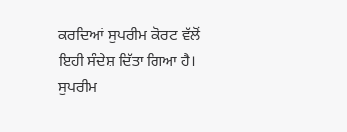ਕਰਦਿਆਂ ਸੁਪਰੀਮ ਕੋਰਟ ਵੱਲੋਂ ਇਹੀ ਸੰਦੇਸ਼ ਦਿੱਤਾ ਗਿਆ ਹੈ। ਸੁਪਰੀਮ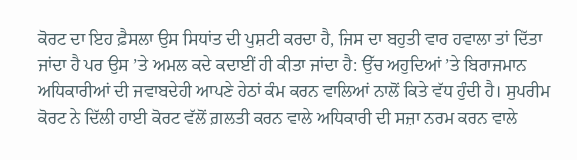ਕੋਰਟ ਦਾ ਇਹ ਫ਼ੈਸਲਾ ਉਸ ਸਿਧਾਂਤ ਦੀ ਪੁਸ਼ਟੀ ਕਰਦਾ ਹੈ, ਜਿਸ ਦਾ ਬਹੁਤੀ ਵਾਰ ਹਵਾਲਾ ਤਾਂ ਦਿੱਤਾ ਜਾਂਦਾ ਹੈ ਪਰ ਉਸ ’ਤੇ ਅਮਲ ਕਦੇ ਕਦਾਈਂ ਹੀ ਕੀਤਾ ਜਾਂਦਾ ਹੈ: ਉੱਚ ਅਹੁਦਿਆਂ ’ਤੇ ਬਿਰਾਜਮਾਨ ਅਧਿਕਾਰੀਆਂ ਦੀ ਜਵਾਬਦੇਹੀ ਆਪਣੇ ਹੇਠਾਂ ਕੰਮ ਕਰਨ ਵਾਲਿਆਂ ਨਾਲੋਂ ਕਿਤੇ ਵੱਧ ਹੁੰਦੀ ਹੈ। ਸੁਪਰੀਮ ਕੋਰਟ ਨੇ ਦਿੱਲੀ ਹਾਈ ਕੋਰਟ ਵੱਲੋਂ ਗ਼ਲਤੀ ਕਰਨ ਵਾਲੇ ਅਧਿਕਾਰੀ ਦੀ ਸਜ਼ਾ ਨਰਮ ਕਰਨ ਵਾਲੇ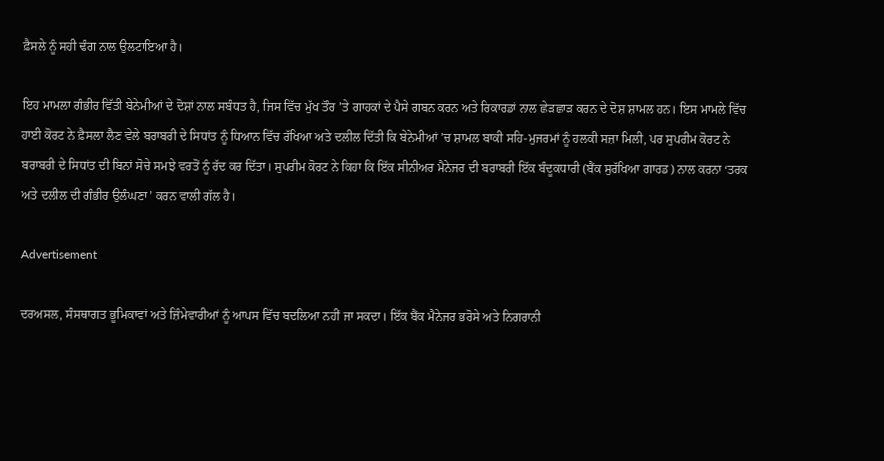ਫ਼ੈਸਲੇ ਨੂੰ ਸਹੀ ਢੰਗ ਨਾਲ ਉਲਟਾਇਆ ਹੈ।

ਇਹ ਮਾਮਲਾ ਗੰਭੀਰ ਵਿੱਤੀ ਬੇਨੇਮੀਆਂ ਦੇ ਦੋਸ਼ਾਂ ਨਾਲ ਸਬੰਧਤ ਹੈ, ਜਿਸ ਵਿੱਚ ਮੁੱਖ ਤੌਰ ’ਤੇ ਗਾਹਕਾਂ ਦੇ ਪੈਸੇ ਗਬਨ ਕਰਨ ਅਤੇ ਰਿਕਾਰਡਾਂ ਨਾਲ ਛੇੜਛਾੜ ਕਰਨ ਦੇ ਦੋਸ਼ ਸ਼ਾਮਲ ਹਨ। ਇਸ ਮਾਮਲੇ ਵਿੱਚ ਹਾਈ ਕੋਰਟ ਨੇ ਫ਼ੈਸਲਾ ਲੈਣ ਵੇਲੇ ਬਰਾਬਰੀ ਦੇ ਸਿਧਾਂਤ ਨੂੰ ਧਿਆਨ ਵਿੱਚ ਰੱਖਿਆ ਅਤੇ ਦਲੀਲ ਦਿੱਤੀ ਕਿ ਬੇਨੇਮੀਆਂ ’ਚ ਸ਼ਾਮਲ ਬਾਕੀ ਸਹਿ-ਮੁਜਰਮਾਂ ਨੂੰ ਹਲਕੀ ਸਜ਼ਾ ਮਿਲੀ, ਪਰ ਸੁਪਰੀਮ ਕੋਰਟ ਨੇ ਬਰਾਬਰੀ ਦੇ ਸਿਧਾਂਤ ਦੀ ਬਿਨਾਂ ਸੋਚੇ ਸਮਝੇ ਵਰਤੋਂ ਨੂੰ ਰੱਦ ਕਰ ਦਿੱਤਾ। ਸੁਪਰੀਮ ਕੋਰਟ ਨੇ ਕਿਹਾ ਕਿ ਇੱਕ ਸੀਨੀਅਰ ਮੈਨੇਜਰ ਦੀ ਬਰਾਬਰੀ ਇੱਕ ਬੰਦੂਕਧਾਰੀ (ਬੈਂਕ ਸੁਰੱਖਿਆ ਗਾਰਡ) ਨਾਲ ਕਰਨਾ ‘ਤਰਕ ਅਤੇ ਦਲੀਲ ਦੀ ਗੰਭੀਰ ਉਲੰਘਣਾ’ ਕਰਨ ਵਾਲੀ ਗੱਲ ਹੈ।

Advertisement

ਦਰਅਸਲ, ਸੰਸਥਾਗਤ ਭੂਮਿਕਾਵਾਂ ਅਤੇ ਜ਼ਿੰਮੇਵਾਰੀਆਂ ਨੂੰ ਆਪਸ ਵਿੱਚ ਬਦਲਿਆ ਨਹੀਂ ਜਾ ਸਕਦਾ। ਇੱਕ ਬੈਂਕ ਮੈਨੇਜਰ ਭਰੋਸੇ ਅਤੇ ਨਿਗਰਾਨੀ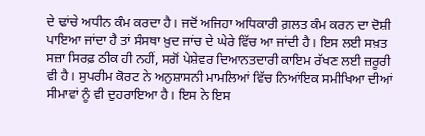ਦੇ ਢਾਂਚੇ ਅਧੀਨ ਕੰਮ ਕਰਦਾ ਹੈ। ਜਦੋਂ ਅਜਿਹਾ ਅਧਿਕਾਰੀ ਗ਼ਲਤ ਕੰਮ ਕਰਨ ਦਾ ਦੋਸ਼ੀ ਪਾਇਆ ਜਾਂਦਾ ਹੈ ਤਾਂ ਸੰਸਥਾ ਖ਼ੁਦ ਜਾਂਚ ਦੇ ਘੇਰੇ ਵਿੱਚ ਆ ਜਾਂਦੀ ਹੈ। ਇਸ ਲਈ ਸਖ਼ਤ ਸਜ਼ਾ ਸਿਰਫ਼ ਠੀਕ ਹੀ ਨਹੀਂ, ਸਗੋਂ ਪੇਸ਼ੇਵਰ ਦਿਆਨਤਦਾਰੀ ਕਾਇਮ ਰੱਖਣ ਲਈ ਜ਼ਰੂਰੀ ਵੀ ਹੈ। ਸੁਪਰੀਮ ਕੋਰਟ ਨੇ ਅਨੁਸ਼ਾਸਨੀ ਮਾਮਲਿਆਂ ਵਿੱਚ ਨਿਆਂਇਕ ਸਮੀਖਿਆ ਦੀਆਂ ਸੀਮਾਵਾਂ ਨੂੰ ਵੀ ਦੁਹਰਾਇਆ ਹੈ। ਇਸ ਨੇ ਇਸ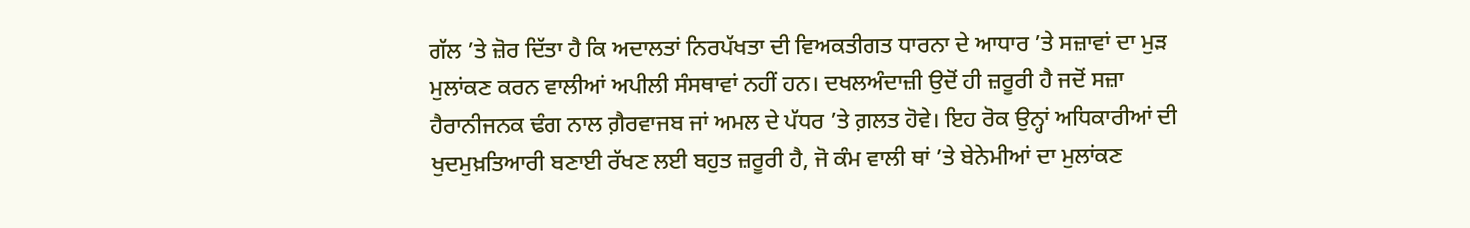ਗੱਲ ’ਤੇ ਜ਼ੋਰ ਦਿੱਤਾ ਹੈ ਕਿ ਅਦਾਲਤਾਂ ਨਿਰਪੱਖਤਾ ਦੀ ਵਿਅਕਤੀਗਤ ਧਾਰਨਾ ਦੇ ਆਧਾਰ ’ਤੇ ਸਜ਼ਾਵਾਂ ਦਾ ਮੁੜ ਮੁਲਾਂਕਣ ਕਰਨ ਵਾਲੀਆਂ ਅਪੀਲੀ ਸੰਸਥਾਵਾਂ ਨਹੀਂ ਹਨ। ਦਖਲਅੰਦਾਜ਼ੀ ਉਦੋਂ ਹੀ ਜ਼ਰੂਰੀ ਹੈ ਜਦੋਂ ਸਜ਼ਾ ਹੈਰਾਨੀਜਨਕ ਢੰਗ ਨਾਲ ਗ਼ੈਰਵਾਜਬ ਜਾਂ ਅਮਲ ਦੇ ਪੱਧਰ ’ਤੇ ਗ਼ਲਤ ਹੋਵੇ। ਇਹ ਰੋਕ ਉਨ੍ਹਾਂ ਅਧਿਕਾਰੀਆਂ ਦੀ ਖੁਦਮੁਖ਼ਤਿਆਰੀ ਬਣਾਈ ਰੱਖਣ ਲਈ ਬਹੁਤ ਜ਼ਰੂਰੀ ਹੈ, ਜੋ ਕੰਮ ਵਾਲੀ ਥਾਂ ’ਤੇ ਬੇਨੇਮੀਆਂ ਦਾ ਮੁਲਾਂਕਣ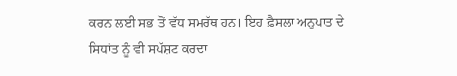ਕਰਨ ਲਈ ਸਭ ਤੋਂ ਵੱਧ ਸਮਰੱਥ ਹਨ। ਇਹ ਫ਼ੈਸਲਾ ਅਨੁਪਾਤ ਦੇ ਸਿਧਾਂਤ ਨੂੰ ਵੀ ਸਪੱਸ਼ਟ ਕਰਦਾ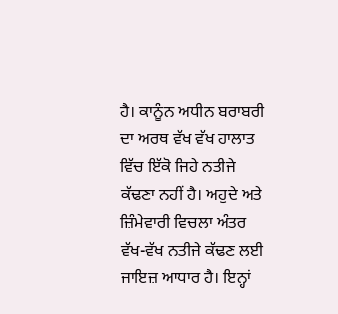ਹੈ। ਕਾਨੂੰਨ ਅਧੀਨ ਬਰਾਬਰੀ ਦਾ ਅਰਥ ਵੱਖ ਵੱਖ ਹਾਲਾਤ ਵਿੱਚ ਇੱਕੋ ਜਿਹੇ ਨਤੀਜੇ ਕੱਢਣਾ ਨਹੀਂ ਹੈ। ਅਹੁਦੇ ਅਤੇ ਜ਼ਿੰਮੇਵਾਰੀ ਵਿਚਲਾ ਅੰਤਰ ਵੱਖ-ਵੱਖ ਨਤੀਜੇ ਕੱਢਣ ਲਈ ਜਾਇਜ਼ ਆਧਾਰ ਹੈ। ਇਨ੍ਹਾਂ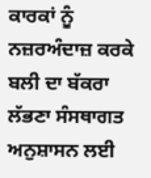ਕਾਰਕਾਂ ਨੂੰ ਨਜ਼ਰਅੰਦਾਜ਼ ਕਰਕੇ ਬਲੀ ਦਾ ਬੱਕਰਾ ਲੱਭਣਾ ਸੰਸਥਾਗਤ ਅਨੁਸ਼ਾਸਨ ਲਈ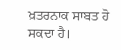ਖ਼ਤਰਨਾਕ ਸਾਬਤ ਹੋ ਸਕਦਾ ਹੈ।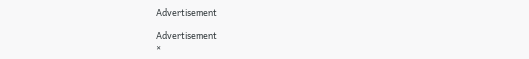Advertisement

Advertisement
×